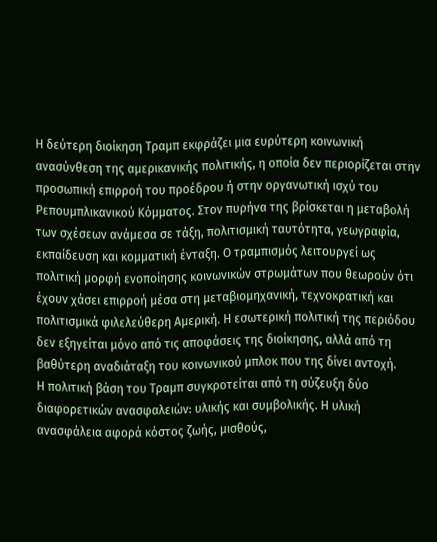Η δεύτερη διοίκηση Τραμπ εκφράζει μια ευρύτερη κοινωνική ανασύνθεση της αμερικανικής πολιτικής, η οποία δεν περιορίζεται στην προσωπική επιρροή του προέδρου ή στην οργανωτική ισχύ του Ρεπουμπλικανικού Κόμματος. Στον πυρήνα της βρίσκεται η μεταβολή των σχέσεων ανάμεσα σε τάξη, πολιτισμική ταυτότητα, γεωγραφία, εκπαίδευση και κομματική ένταξη. Ο τραμπισμός λειτουργεί ως πολιτική μορφή ενοποίησης κοινωνικών στρωμάτων που θεωρούν ότι έχουν χάσει επιρροή μέσα στη μεταβιομηχανική, τεχνοκρατική και πολιτισμικά φιλελεύθερη Αμερική. Η εσωτερική πολιτική της περιόδου δεν εξηγείται μόνο από τις αποφάσεις της διοίκησης, αλλά από τη βαθύτερη αναδιάταξη του κοινωνικού μπλοκ που της δίνει αντοχή.
Η πολιτική βάση του Τραμπ συγκροτείται από τη σύζευξη δύο διαφορετικών ανασφαλειών: υλικής και συμβολικής. Η υλική ανασφάλεια αφορά κόστος ζωής, μισθούς,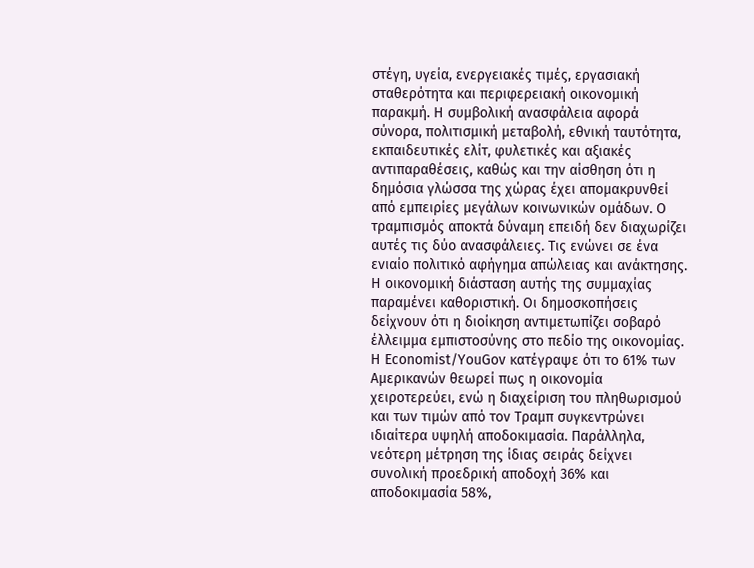στέγη, υγεία, ενεργειακές τιμές, εργασιακή σταθερότητα και περιφερειακή οικονομική παρακμή. Η συμβολική ανασφάλεια αφορά σύνορα, πολιτισμική μεταβολή, εθνική ταυτότητα, εκπαιδευτικές ελίτ, φυλετικές και αξιακές αντιπαραθέσεις, καθώς και την αίσθηση ότι η δημόσια γλώσσα της χώρας έχει απομακρυνθεί από εμπειρίες μεγάλων κοινωνικών ομάδων. Ο τραμπισμός αποκτά δύναμη επειδή δεν διαχωρίζει αυτές τις δύο ανασφάλειες. Τις ενώνει σε ένα ενιαίο πολιτικό αφήγημα απώλειας και ανάκτησης.
Η οικονομική διάσταση αυτής της συμμαχίας παραμένει καθοριστική. Οι δημοσκοπήσεις δείχνουν ότι η διοίκηση αντιμετωπίζει σοβαρό έλλειμμα εμπιστοσύνης στο πεδίο της οικονομίας. Η Economist/YouGov κατέγραψε ότι το 61% των Αμερικανών θεωρεί πως η οικονομία χειροτερεύει, ενώ η διαχείριση του πληθωρισμού και των τιμών από τον Τραμπ συγκεντρώνει ιδιαίτερα υψηλή αποδοκιμασία. Παράλληλα, νεότερη μέτρηση της ίδιας σειράς δείχνει συνολική προεδρική αποδοχή 36% και αποδοκιμασία 58%,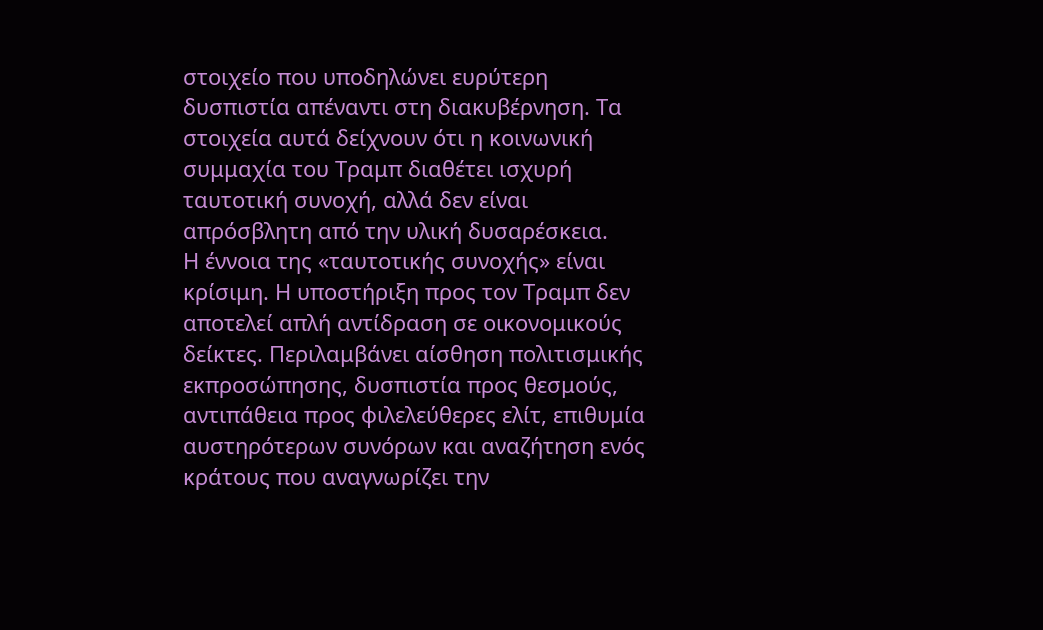στοιχείο που υποδηλώνει ευρύτερη δυσπιστία απέναντι στη διακυβέρνηση. Τα στοιχεία αυτά δείχνουν ότι η κοινωνική συμμαχία του Τραμπ διαθέτει ισχυρή ταυτοτική συνοχή, αλλά δεν είναι απρόσβλητη από την υλική δυσαρέσκεια.
Η έννοια της «ταυτοτικής συνοχής» είναι κρίσιμη. Η υποστήριξη προς τον Τραμπ δεν αποτελεί απλή αντίδραση σε οικονομικούς δείκτες. Περιλαμβάνει αίσθηση πολιτισμικής εκπροσώπησης, δυσπιστία προς θεσμούς, αντιπάθεια προς φιλελεύθερες ελίτ, επιθυμία αυστηρότερων συνόρων και αναζήτηση ενός κράτους που αναγνωρίζει την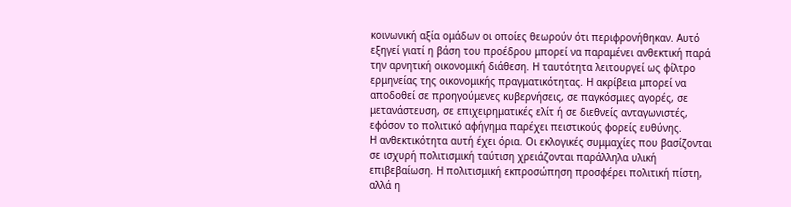κοινωνική αξία ομάδων οι οποίες θεωρούν ότι περιφρονήθηκαν. Αυτό εξηγεί γιατί η βάση του προέδρου μπορεί να παραμένει ανθεκτική παρά την αρνητική οικονομική διάθεση. Η ταυτότητα λειτουργεί ως φίλτρο ερμηνείας της οικονομικής πραγματικότητας. Η ακρίβεια μπορεί να αποδοθεί σε προηγούμενες κυβερνήσεις, σε παγκόσμιες αγορές, σε μετανάστευση, σε επιχειρηματικές ελίτ ή σε διεθνείς ανταγωνιστές, εφόσον το πολιτικό αφήγημα παρέχει πειστικούς φορείς ευθύνης.
Η ανθεκτικότητα αυτή έχει όρια. Οι εκλογικές συμμαχίες που βασίζονται σε ισχυρή πολιτισμική ταύτιση χρειάζονται παράλληλα υλική επιβεβαίωση. Η πολιτισμική εκπροσώπηση προσφέρει πολιτική πίστη, αλλά η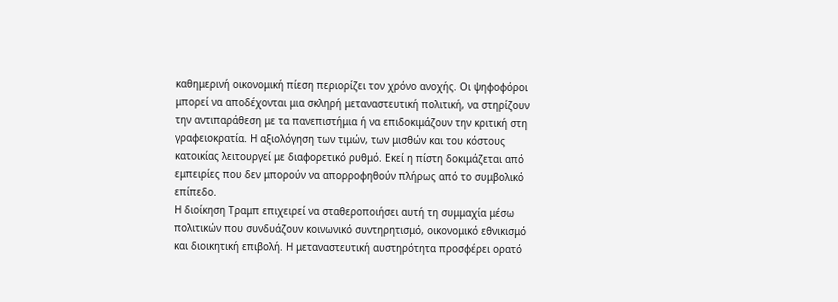καθημερινή οικονομική πίεση περιορίζει τον χρόνο ανοχής. Οι ψηφοφόροι μπορεί να αποδέχονται μια σκληρή μεταναστευτική πολιτική, να στηρίζουν την αντιπαράθεση με τα πανεπιστήμια ή να επιδοκιμάζουν την κριτική στη γραφειοκρατία. Η αξιολόγηση των τιμών, των μισθών και του κόστους κατοικίας λειτουργεί με διαφορετικό ρυθμό. Εκεί η πίστη δοκιμάζεται από εμπειρίες που δεν μπορούν να απορροφηθούν πλήρως από το συμβολικό επίπεδο.
Η διοίκηση Τραμπ επιχειρεί να σταθεροποιήσει αυτή τη συμμαχία μέσω πολιτικών που συνδυάζουν κοινωνικό συντηρητισμό, οικονομικό εθνικισμό και διοικητική επιβολή. Η μεταναστευτική αυστηρότητα προσφέρει ορατό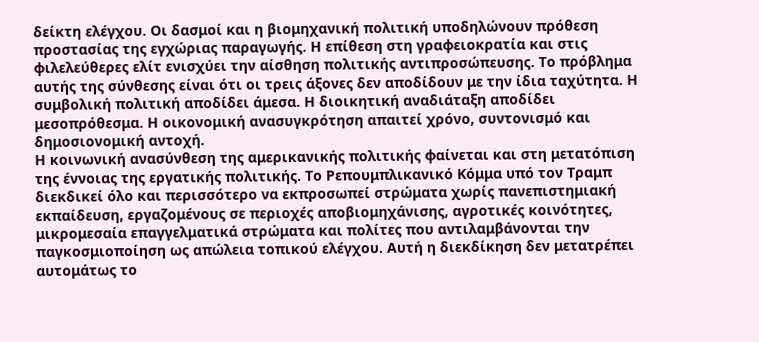δείκτη ελέγχου. Οι δασμοί και η βιομηχανική πολιτική υποδηλώνουν πρόθεση προστασίας της εγχώριας παραγωγής. Η επίθεση στη γραφειοκρατία και στις φιλελεύθερες ελίτ ενισχύει την αίσθηση πολιτικής αντιπροσώπευσης. Το πρόβλημα αυτής της σύνθεσης είναι ότι οι τρεις άξονες δεν αποδίδουν με την ίδια ταχύτητα. Η συμβολική πολιτική αποδίδει άμεσα. Η διοικητική αναδιάταξη αποδίδει μεσοπρόθεσμα. Η οικονομική ανασυγκρότηση απαιτεί χρόνο, συντονισμό και δημοσιονομική αντοχή.
Η κοινωνική ανασύνθεση της αμερικανικής πολιτικής φαίνεται και στη μετατόπιση της έννοιας της εργατικής πολιτικής. Το Ρεπουμπλικανικό Κόμμα υπό τον Τραμπ διεκδικεί όλο και περισσότερο να εκπροσωπεί στρώματα χωρίς πανεπιστημιακή εκπαίδευση, εργαζομένους σε περιοχές αποβιομηχάνισης, αγροτικές κοινότητες, μικρομεσαία επαγγελματικά στρώματα και πολίτες που αντιλαμβάνονται την παγκοσμιοποίηση ως απώλεια τοπικού ελέγχου. Αυτή η διεκδίκηση δεν μετατρέπει αυτομάτως το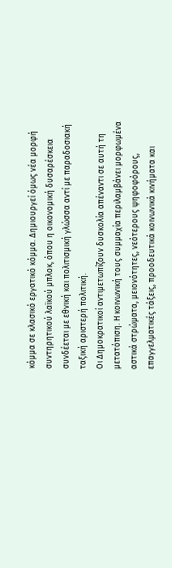κόμμα σε κλασικό εργατικό κόμμα. Δημιουργεί όμως νέα μορφή συντηρητικού λαϊκού μπλοκ, όπου η οικονομική δυσαρέσκεια συνδέεται με εθνική και πολιτισμική γλώσσα αντί με παραδοσιακή ταξική αριστερή πολιτική.
Οι Δημοκρατικοί αντιμετωπίζουν δυσκολία απέναντι σε αυτή τη μετατόπιση. Η κοινωνική τους συμμαχία περιλαμβάνει μορφωμένα αστικά στρώματα, μειονότητες, νεότερους ψηφοφόρους, επαγγελματικές τάξεις, προοδευτικά κοινωνικά κινήματα και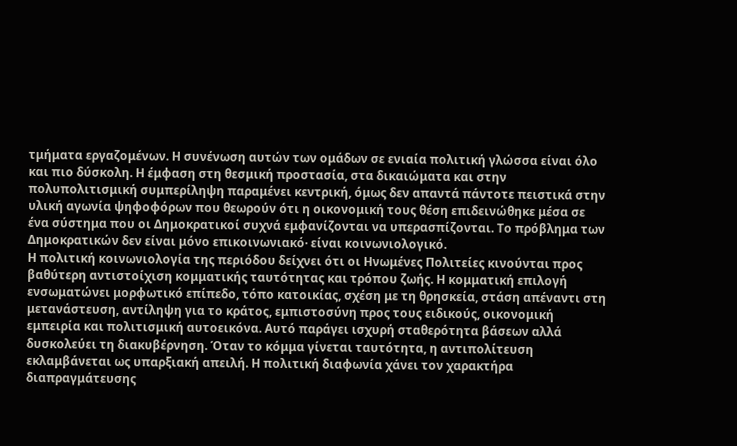τμήματα εργαζομένων. Η συνένωση αυτών των ομάδων σε ενιαία πολιτική γλώσσα είναι όλο και πιο δύσκολη. Η έμφαση στη θεσμική προστασία, στα δικαιώματα και στην πολυπολιτισμική συμπερίληψη παραμένει κεντρική, όμως δεν απαντά πάντοτε πειστικά στην υλική αγωνία ψηφοφόρων που θεωρούν ότι η οικονομική τους θέση επιδεινώθηκε μέσα σε ένα σύστημα που οι Δημοκρατικοί συχνά εμφανίζονται να υπερασπίζονται. Το πρόβλημα των Δημοκρατικών δεν είναι μόνο επικοινωνιακό· είναι κοινωνιολογικό.
Η πολιτική κοινωνιολογία της περιόδου δείχνει ότι οι Ηνωμένες Πολιτείες κινούνται προς βαθύτερη αντιστοίχιση κομματικής ταυτότητας και τρόπου ζωής. Η κομματική επιλογή ενσωματώνει μορφωτικό επίπεδο, τόπο κατοικίας, σχέση με τη θρησκεία, στάση απέναντι στη μετανάστευση, αντίληψη για το κράτος, εμπιστοσύνη προς τους ειδικούς, οικονομική εμπειρία και πολιτισμική αυτοεικόνα. Αυτό παράγει ισχυρή σταθερότητα βάσεων αλλά δυσκολεύει τη διακυβέρνηση. Όταν το κόμμα γίνεται ταυτότητα, η αντιπολίτευση εκλαμβάνεται ως υπαρξιακή απειλή. Η πολιτική διαφωνία χάνει τον χαρακτήρα διαπραγμάτευσης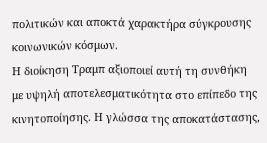πολιτικών και αποκτά χαρακτήρα σύγκρουσης κοινωνικών κόσμων.
Η διοίκηση Τραμπ αξιοποιεί αυτή τη συνθήκη με υψηλή αποτελεσματικότητα στο επίπεδο της κινητοποίησης. Η γλώσσα της αποκατάστασης,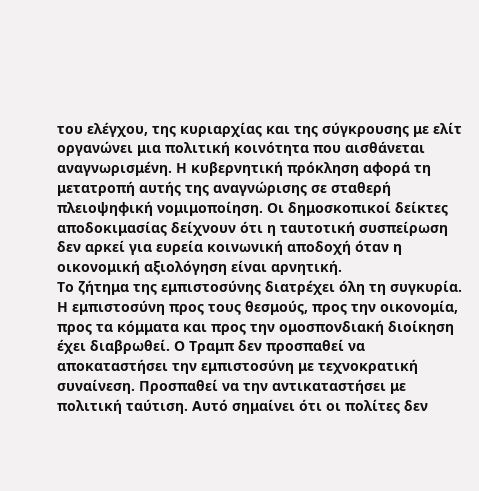του ελέγχου, της κυριαρχίας και της σύγκρουσης με ελίτ οργανώνει μια πολιτική κοινότητα που αισθάνεται αναγνωρισμένη. Η κυβερνητική πρόκληση αφορά τη μετατροπή αυτής της αναγνώρισης σε σταθερή πλειοψηφική νομιμοποίηση. Οι δημοσκοπικοί δείκτες αποδοκιμασίας δείχνουν ότι η ταυτοτική συσπείρωση δεν αρκεί για ευρεία κοινωνική αποδοχή όταν η οικονομική αξιολόγηση είναι αρνητική.
Το ζήτημα της εμπιστοσύνης διατρέχει όλη τη συγκυρία. Η εμπιστοσύνη προς τους θεσμούς, προς την οικονομία, προς τα κόμματα και προς την ομοσπονδιακή διοίκηση έχει διαβρωθεί. Ο Τραμπ δεν προσπαθεί να αποκαταστήσει την εμπιστοσύνη με τεχνοκρατική συναίνεση. Προσπαθεί να την αντικαταστήσει με πολιτική ταύτιση. Αυτό σημαίνει ότι οι πολίτες δεν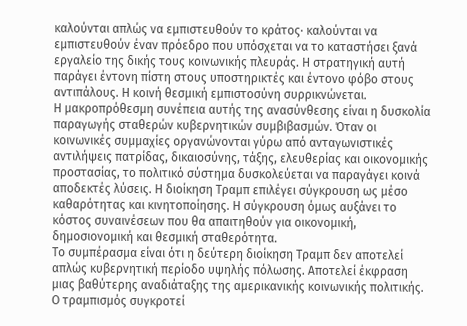καλούνται απλώς να εμπιστευθούν το κράτος· καλούνται να εμπιστευθούν έναν πρόεδρο που υπόσχεται να το καταστήσει ξανά εργαλείο της δικής τους κοινωνικής πλευράς. Η στρατηγική αυτή παράγει έντονη πίστη στους υποστηρικτές και έντονο φόβο στους αντιπάλους. Η κοινή θεσμική εμπιστοσύνη συρρικνώνεται.
Η μακροπρόθεσμη συνέπεια αυτής της ανασύνθεσης είναι η δυσκολία παραγωγής σταθερών κυβερνητικών συμβιβασμών. Όταν οι κοινωνικές συμμαχίες οργανώνονται γύρω από ανταγωνιστικές αντιλήψεις πατρίδας, δικαιοσύνης, τάξης, ελευθερίας και οικονομικής προστασίας, το πολιτικό σύστημα δυσκολεύεται να παραγάγει κοινά αποδεκτές λύσεις. Η διοίκηση Τραμπ επιλέγει σύγκρουση ως μέσο καθαρότητας και κινητοποίησης. Η σύγκρουση όμως αυξάνει το κόστος συναινέσεων που θα απαιτηθούν για οικονομική, δημοσιονομική και θεσμική σταθερότητα.
Το συμπέρασμα είναι ότι η δεύτερη διοίκηση Τραμπ δεν αποτελεί απλώς κυβερνητική περίοδο υψηλής πόλωσης. Αποτελεί έκφραση μιας βαθύτερης αναδιάταξης της αμερικανικής κοινωνικής πολιτικής. Ο τραμπισμός συγκροτεί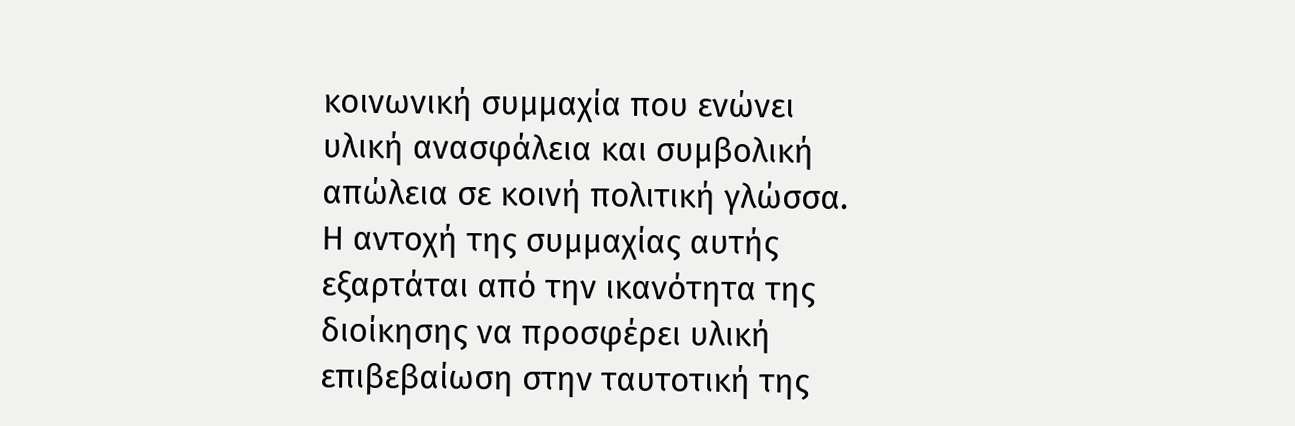κοινωνική συμμαχία που ενώνει υλική ανασφάλεια και συμβολική απώλεια σε κοινή πολιτική γλώσσα. Η αντοχή της συμμαχίας αυτής εξαρτάται από την ικανότητα της διοίκησης να προσφέρει υλική επιβεβαίωση στην ταυτοτική της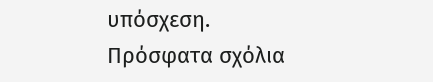υπόσχεση.
Πρόσφατα σχόλια